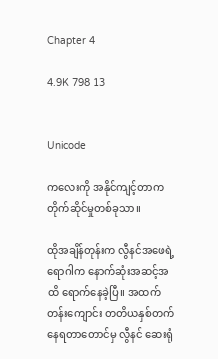Chapter 4

4.9K 798 13


Unicode

ကလေးကို အနိုင်ကျင့်တာက တိုက်ဆိုင်မှုတစ်ခုသာ။

ထိုအချိန်တုန်းက လွီနင်အဖေရဲ့ ရောဂါက နောက်ဆုံးအဆင့်အထိ ရောက်နေခဲ့ပြီ။ အထက်တန်းကျောင်း တတိယနှစ်တက်နေရတာတောင်မှ လွီနင် ဆေးရုံ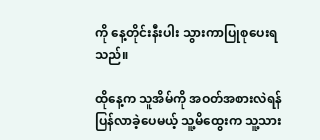ကို နေ့တိုင်းနီးပါး သွားကာပြုစုပေးရသည်။

ထိုနေ့က သူအိမ်ကို အဝတ်အစားလဲရန် ပြန်လာခဲ့ပေမယ့် သူ့မိထွေးက သူ့သား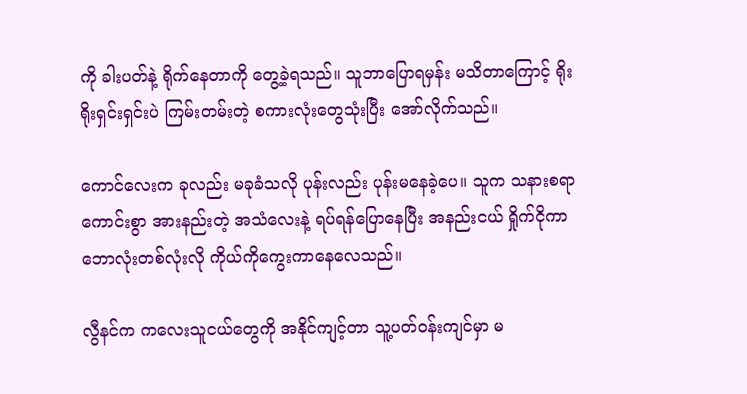ကို ခါးပတ်နဲ့ ရိုက်နေတာကို တွေ့ခဲ့ရသည်။ သူဘာပြောရမှန်း မသိတာကြောင့် ရိုးရိုးရှင်းရှင်းပဲ ကြမ်းတမ်းတဲ့ စကားလုံးတွေသုံးပြီး အော်လိုက်သည်။

ကောင်လေးက ခုလည်း မခုခံသလို ပုန်းလည်း ပုန်းမနေခဲ့ပေ။ သူက သနားစရာကောင်းစွာ အားနည်းတဲ့ အသံလေးနဲ့ ရပ်ရန်ပြောနေပြီး အနည်းငယ် ရှိုက်ငိုကာ ဘောလုံးတစ်လုံးလို ကိုယ်ကိုကွေးကာနေလေသည်။

လွီနင်က ကလေးသူငယ်တွေကို အနိုင်ကျင့်တာ သူ့ပတ်ဝန်းကျင်မှာ မ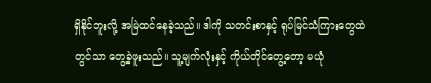ရှိနိုင်ဘူးလို့ အမြဲထင်နေခဲ့သည်။ ဒါကို သတင်းစာနှင့် ရုပ်မြင်သံကြားတွေထဲတွင်သာ တွေ့ခဲ့ဖူးသည်။ သူ့မျက်လုံးနှင့် ကိုယ်တိုင်တွေ့တော့ မယုံ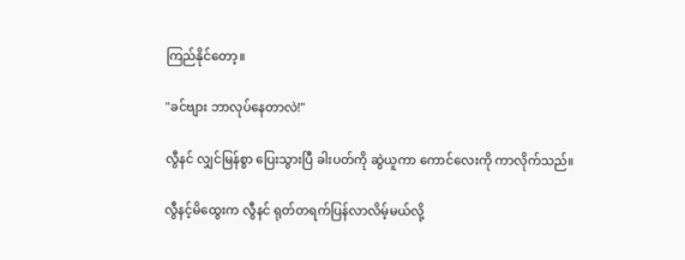ကြည်နိုင်တော့။

"ခင်ဗျား ဘာလုပ်နေတာလဲ!"

လွီနင် လျှင်မြန်စွာ ပြေးသွားပြီ ခါးပတ်ကို ဆွဲယူကာ ကောင်လေးကို ကာလိုက်သည်။

လွီနင့်မိထွေးက လွီနင် ရုတ်တရက်ပြန်လာလိမ့်မယ်လို့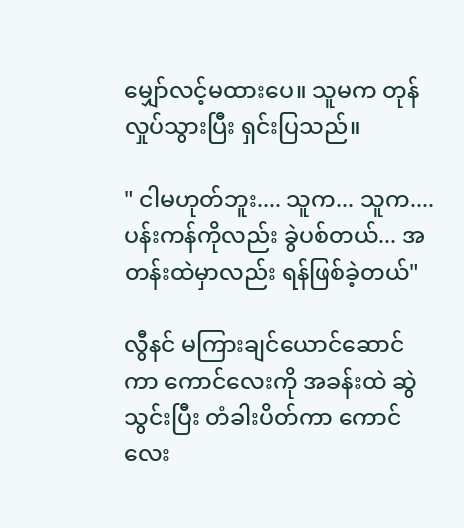မျှော်လင့်မထားပေ။ သူမက တုန်လှုပ်သွားပြီး ရှင်းပြသည်။

" ငါမဟုတ်ဘူး.... သူက... သူက.... ပန်းကန်ကိုလည်း ခွဲပစ်တယ်... အတန်းထဲမှာလည်း ရန်ဖြစ်ခဲ့တယ်"

လွီနင် မကြားချင်ယောင်ဆောင်ကာ ကောင်လေးကို အခန်းထဲ ဆွဲသွင်းပြီး တံခါးပိတ်ကာ ကောင်လေး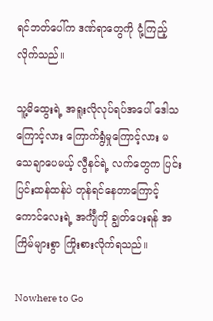ရင်ဘတ်ပေါ်က ဒဏ်ရာတွေကို ငုံ့ကြည့်လိုက်သည်။

သူ့မိထွေးရဲ့ အရူးလိုလုပ်ရပ်အပေါ် ဒေါသကြောင့်လား ကြောက်ရွံမှုကြောင့်လား မသေချာပေမယ့် လွီနင်ရဲ့ လက်တွေက ပြင်းပြင်းထန်ထန်ပဲ တုန်ရင်နေတာကြောင့် ကောင်လေးရဲ့ အင်္ကျီကို ချွတ်ပေးရန် အကြိမ်များစွာ ကြိုးစားလိုက်ရသည်။

Nowhere to Go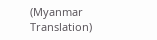(Myanmar Translation)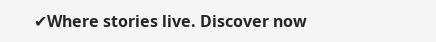✔Where stories live. Discover now